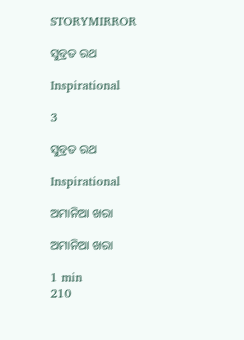STORYMIRROR

ସୁବ୍ରତ ରଥ

Inspirational

3

ସୁବ୍ରତ ରଥ

Inspirational

ଅମାନିଆ ଖରା

ଅମାନିଆ ଖରା

1 min
210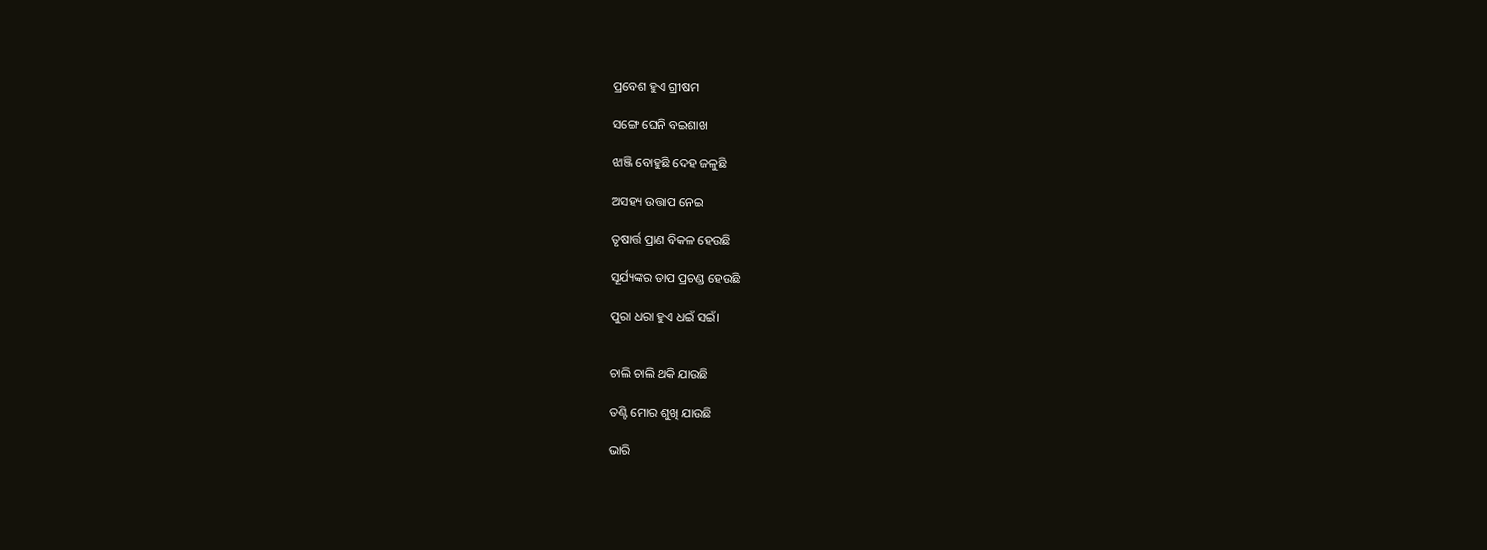ପ୍ରବେଶ ହୁଏ ଗ୍ରୀଷମ

ସଙ୍ଗେ ଘେନି ବଇଶାଖ

ଝାଞ୍ଜି ବୋହୁଛି ଦେହ ଜଳୁଛି

ଅସହ୍ୟ ଉତ୍ତାପ ନେଇ

ତୃଷାର୍ତ୍ତ ପ୍ରାଣ ବିକଳ ହେଉଛି

ସୂର୍ଯ୍ୟଙ୍କର ତାପ ପ୍ରଚଣ୍ଡ ହେଉଛି

ପୁରା ଧରା ହୁଏ ଧଇଁ ସଇଁ।


ଚାଲି ଚାଲି ଥକି ଯାଉଛି

ତଣ୍ଟି ମୋର ଶୁଖି ଯାଉଛି

ଭାରି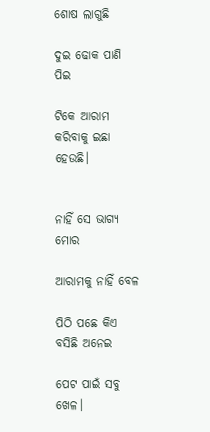ଶୋଷ ଲାଗୁଛି

ଦୁଇ ଢୋକ ପାଣି ପିଇ

ଟିକେ ଆରାମ କରିବାକୁ ଇଛା ହେଉଛି।


ନାହିଁ ସେ ଭାଗ୍ୟ ମୋର

ଆରାମକୁ ନାହିଁ ବେଳ

ପିଠି ପଛେ କିଏ ବସିଛି ଅନେଇ

ପେଟ ପାଇଁ ସବୁ ଖେଳ।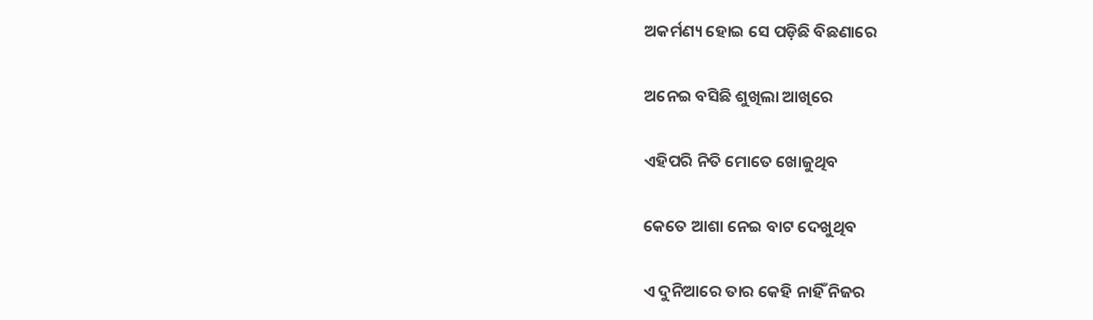ଅକର୍ମଣ୍ୟ ହୋଇ ସେ ପଡ଼ିଛି ବିଛଣାରେ

ଅନେଇ ବସିଛି ଶୁଖିଲା ଆଖିରେ

ଏହିପରି ନିତି ମୋତେ ଖୋଜୁଥିବ

କେତେ ଆଶା ନେଇ ବାଟ ଦେଖୁଥିବ

ଏ ଦୁନିଆରେ ତାର କେହି ନାହିଁ ନିଜର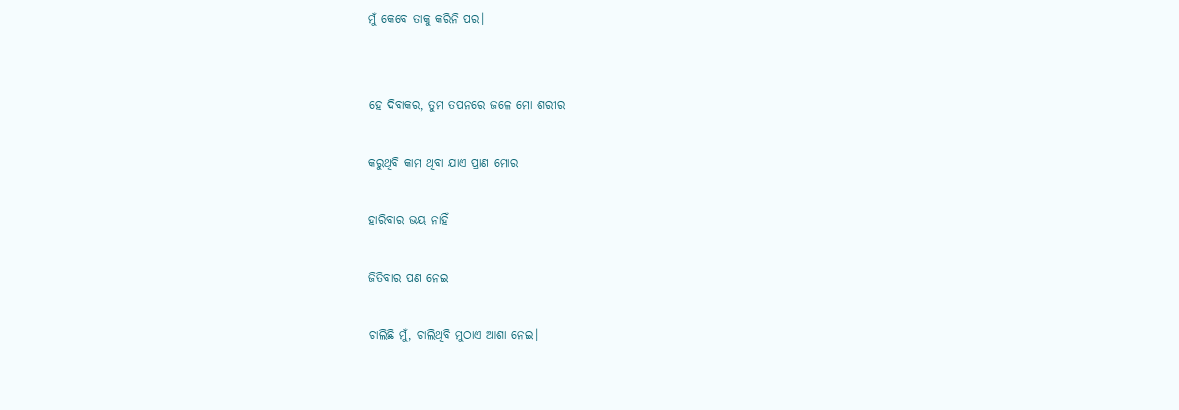ମୁଁ କେବେ ତାକୁ କରିନି ପର।


ହେ ଦିବାକର, ତୁମ ତପନରେ ଜଳେ ମୋ ଶରୀର

କରୁଥିବି କାମ ଥିବା ଯାଏ ପ୍ରାଣ ମୋର

ହାରିବାର ଭୟ ନାହିଁ

ଜିତିବାର ପଣ ନେଇ

ଚାଲିଛି ମୁଁ, ଚାଲିଥିବି ମୁଠାଏ ଆଶା ନେଇ।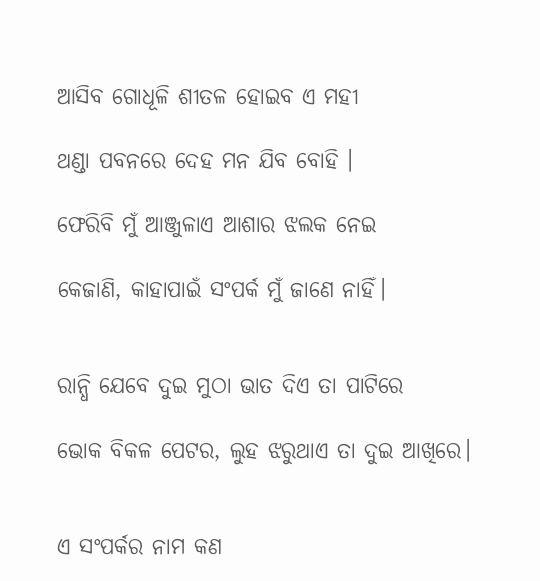ଆସିବ ଗୋଧୂଳି ଶୀତଳ ହୋଇବ ଏ ମହୀ

ଥଣ୍ଡା ପବନରେ ଦେହ ମନ ଯିବ ବୋହି ।

ଫେରିବି ମୁଁ ଆଞ୍ଜୁଳାଏ ଆଶାର ଝଲକ ନେଇ

କେଜାଣି, କାହାପାଇଁ ସଂପର୍କ ମୁଁ ଜାଣେ ନାହିଁ।


ରାନ୍ଧି ଯେବେ ଦୁଇ ମୁଠା ଭାତ ଦିଏ ତା ପାଟିରେ

ଭୋକ ବିକଳ ପେଟର, ଲୁହ ଝରୁଥାଏ ତା ଦୁଇ ଆଖିରେ।


ଏ ସଂପର୍କର ନାମ କଣ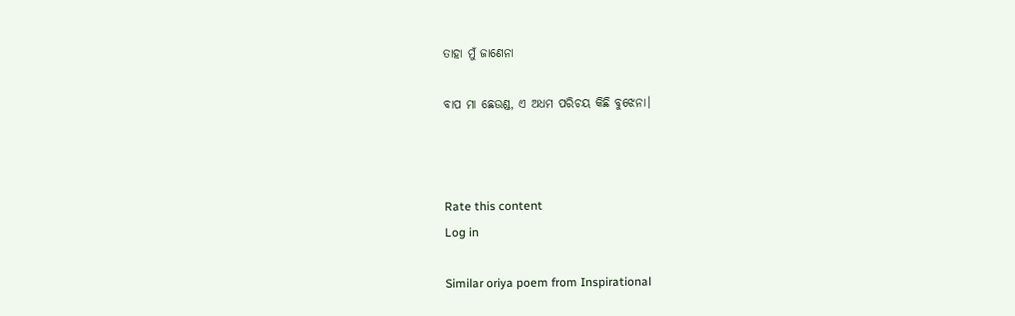ତାହା ମୁଁ ଜାଣେନା

ବାପ ମା ଛେଉଣ୍ଡ, ଏ ଅଧମ ପରିଚୟ କିଛି ବୁଝେନା।



Rate this content
Log in

Similar oriya poem from Inspirational